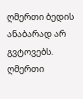ღმერთი ბედის ანაბარად არ გვტოვებს. ღმერთი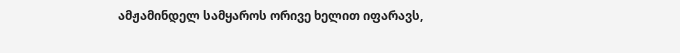ამჟამინდელ სამყაროს ორივე ხელით იფარავს,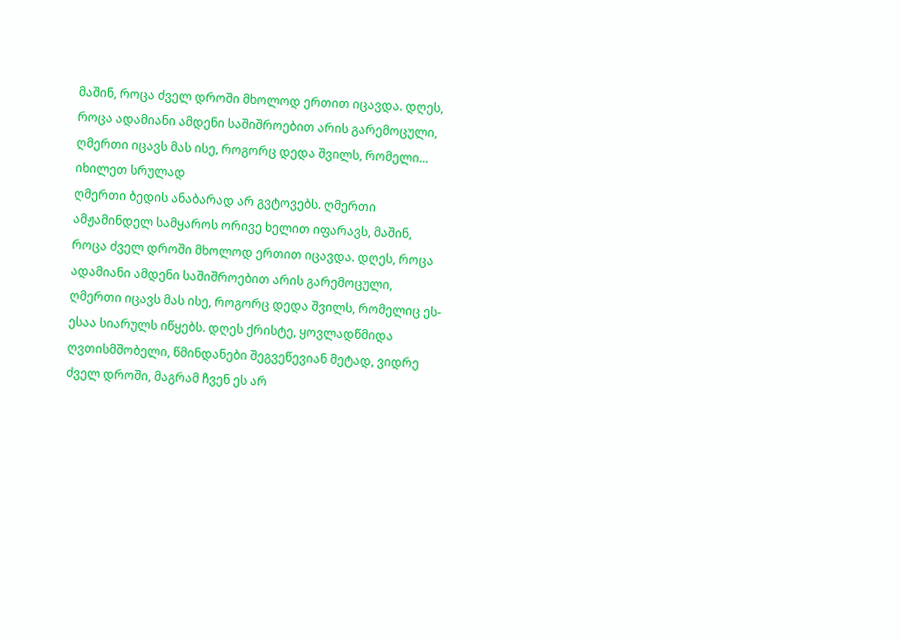მაშინ, როცა ძველ დროში მხოლოდ ერთით იცავდა. დღეს, როცა ადამიანი ამდენი საშიშროებით არის გარემოცული, ღმერთი იცავს მას ისე, როგორც დედა შვილს, რომელი...
იხილეთ სრულად
ღმერთი ბედის ანაბარად არ გვტოვებს. ღმერთი ამჟამინდელ სამყაროს ორივე ხელით იფარავს, მაშინ, როცა ძველ დროში მხოლოდ ერთით იცავდა. დღეს, როცა ადამიანი ამდენი საშიშროებით არის გარემოცული, ღმერთი იცავს მას ისე, როგორც დედა შვილს, რომელიც ეს-ესაა სიარულს იწყებს. დღეს ქრისტე, ყოვლადწმიდა ღვთისმშობელი, წმინდანები შეგვეწევიან მეტად, ვიდრე ძველ დროში, მაგრამ ჩვენ ეს არ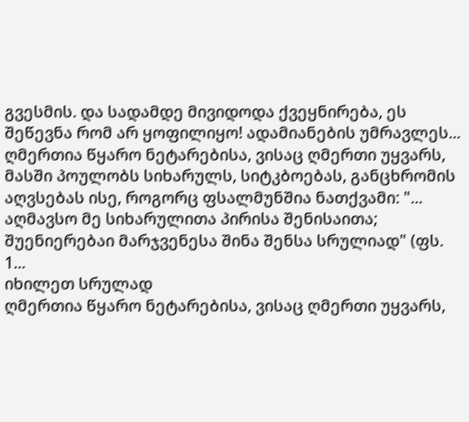გვესმის. და სადამდე მივიდოდა ქვეყნირება, ეს შეწევნა რომ არ ყოფილიყო! ადამიანების უმრავლეს...
ღმერთია წყარო ნეტარებისა, ვისაც ღმერთი უყვარს, მასში პოულობს სიხარულს, სიტკბოებას, განცხრომის აღვსებას ისე, როგორც ფსალმუნშია ნათქვამი: "... აღმავსო მე სიხარულითა პირისა შენისაითა; შუენიერებაი მარჯვენესა შინა შენსა სრულიად" (ფს. 1...
იხილეთ სრულად
ღმერთია წყარო ნეტარებისა, ვისაც ღმერთი უყვარს,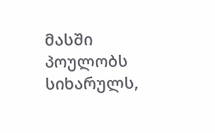მასში პოულობს სიხარულს,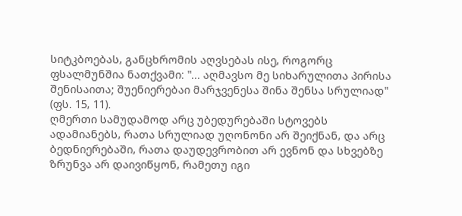სიტკბოებას, განცხრომის აღვსებას ისე, როგორც ფსალმუნშია ნათქვამი: "... აღმავსო მე სიხარულითა პირისა შენისაითა; შუენიერებაი მარჯვენესა შინა შენსა სრულიად" (ფს. 15, 11).
ღმერთი სამუდამოდ არც უბედურებაში სტოვებს ადამიანებს, რათა სრულიად უღონონი არ შეიქნან, და არც ბედნიერებაში, რათა დაუდევრობით არ ევნონ და სხვებზე ზრუნვა არ დაივიწყონ, რამეთუ იგი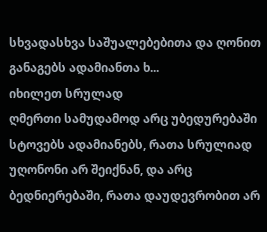სხვადასხვა საშუალებებითა და ღონით განაგებს ადამიანთა ხ...
იხილეთ სრულად
ღმერთი სამუდამოდ არც უბედურებაში სტოვებს ადამიანებს, რათა სრულიად უღონონი არ შეიქნან, და არც ბედნიერებაში, რათა დაუდევრობით არ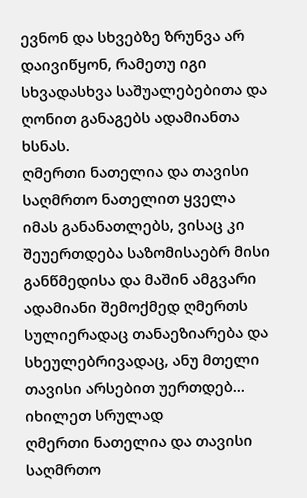ევნონ და სხვებზე ზრუნვა არ დაივიწყონ, რამეთუ იგი სხვადასხვა საშუალებებითა და ღონით განაგებს ადამიანთა ხსნას.
ღმერთი ნათელია და თავისი საღმრთო ნათელით ყველა იმას განანათლებს, ვისაც კი შეუერთდება საზომისაებრ მისი განწმედისა და მაშინ ამგვარი ადამიანი შემოქმედ ღმერთს სულიერადაც თანაეზიარება და სხეულებრივადაც, ანუ მთელი თავისი არსებით უერთდებ...
იხილეთ სრულად
ღმერთი ნათელია და თავისი საღმრთო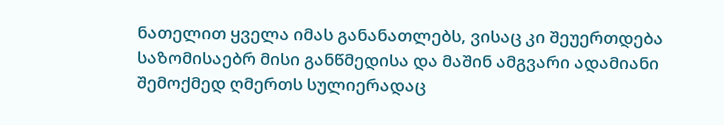ნათელით ყველა იმას განანათლებს, ვისაც კი შეუერთდება საზომისაებრ მისი განწმედისა და მაშინ ამგვარი ადამიანი შემოქმედ ღმერთს სულიერადაც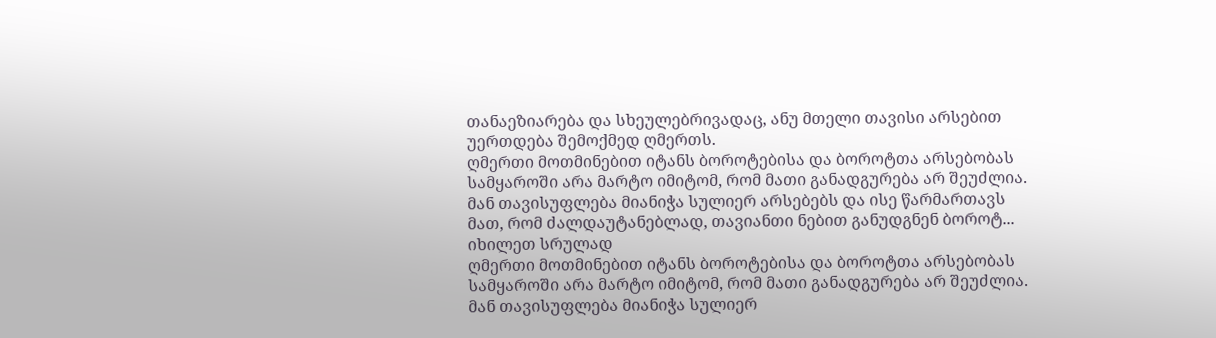თანაეზიარება და სხეულებრივადაც, ანუ მთელი თავისი არსებით უერთდება შემოქმედ ღმერთს.
ღმერთი მოთმინებით იტანს ბოროტებისა და ბოროტთა არსებობას სამყაროში არა მარტო იმიტომ, რომ მათი განადგურება არ შეუძლია. მან თავისუფლება მიანიჭა სულიერ არსებებს და ისე წარმართავს მათ, რომ ძალდაუტანებლად, თავიანთი ნებით განუდგნენ ბოროტ...
იხილეთ სრულად
ღმერთი მოთმინებით იტანს ბოროტებისა და ბოროტთა არსებობას სამყაროში არა მარტო იმიტომ, რომ მათი განადგურება არ შეუძლია. მან თავისუფლება მიანიჭა სულიერ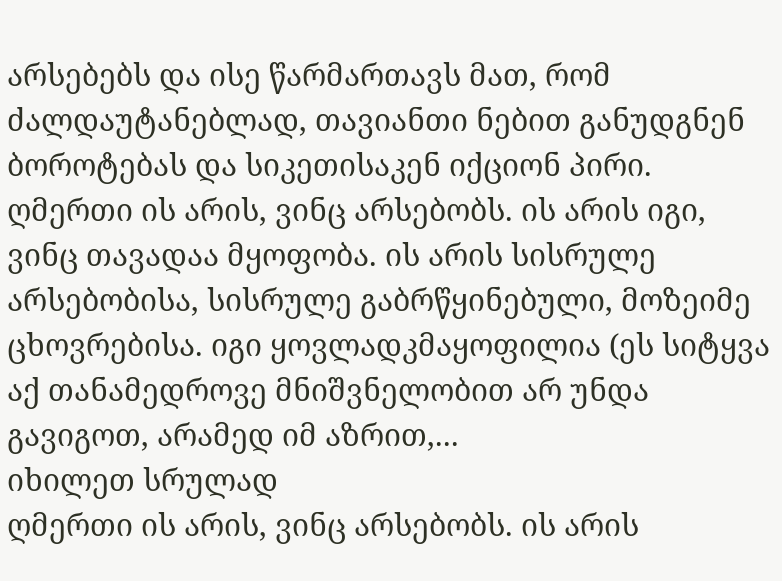არსებებს და ისე წარმართავს მათ, რომ ძალდაუტანებლად, თავიანთი ნებით განუდგნენ ბოროტებას და სიკეთისაკენ იქციონ პირი.
ღმერთი ის არის, ვინც არსებობს. ის არის იგი, ვინც თავადაა მყოფობა. ის არის სისრულე არსებობისა, სისრულე გაბრწყინებული, მოზეიმე ცხოვრებისა. იგი ყოვლადკმაყოფილია (ეს სიტყვა აქ თანამედროვე მნიშვნელობით არ უნდა გავიგოთ, არამედ იმ აზრით,...
იხილეთ სრულად
ღმერთი ის არის, ვინც არსებობს. ის არის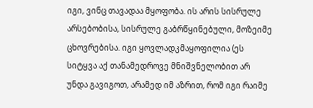იგი, ვინც თავადაა მყოფობა. ის არის სისრულე არსებობისა, სისრულე გაბრწყინებული, მოზეიმე ცხოვრებისა. იგი ყოვლადკმაყოფილია (ეს სიტყვა აქ თანამედროვე მნიშვნელობით არ უნდა გავიგოთ, არამედ იმ აზრით, რომ იგი რაიმე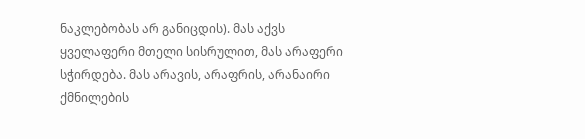ნაკლებობას არ განიცდის). მას აქვს ყველაფერი მთელი სისრულით, მას არაფერი სჭირდება. მას არავის, არაფრის, არანაირი ქმნილების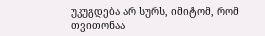უკუგდება არ სურს, იმიტომ, რომ თვითონაა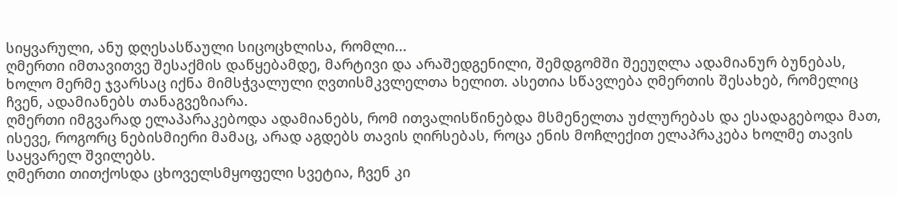სიყვარული, ანუ დღესასწაული სიცოცხლისა, რომლი...
ღმერთი იმთავითვე შესაქმის დაწყებამდე, მარტივი და არაშედგენილი, შემდგომში შეეუღლა ადამიანურ ბუნებას, ხოლო მერმე ჯვარსაც იქნა მიმსჭვალული ღვთისმკვლელთა ხელით. ასეთია სწავლება ღმერთის შესახებ, რომელიც ჩვენ, ადამიანებს თანაგვეზიარა.
ღმერთი იმგვარად ელაპარაკებოდა ადამიანებს, რომ ითვალისწინებდა მსმენელთა უძლურებას და ესადაგებოდა მათ, ისევე, როგორც ნებისმიერი მამაც, არად აგდებს თავის ღირსებას, როცა ენის მოჩლექით ელაპრაკება ხოლმე თავის საყვარელ შვილებს.
ღმერთი თითქოსდა ცხოველსმყოფელი სვეტია, ჩვენ კი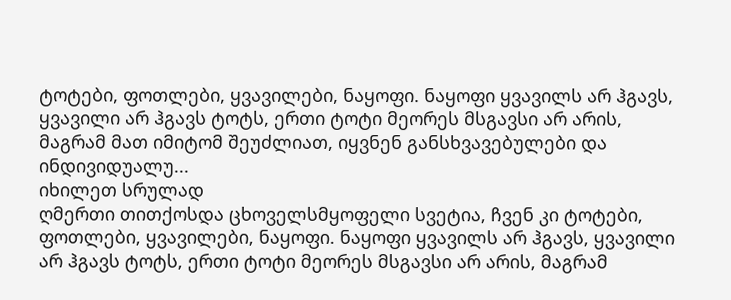ტოტები, ფოთლები, ყვავილები, ნაყოფი. ნაყოფი ყვავილს არ ჰგავს, ყვავილი არ ჰგავს ტოტს, ერთი ტოტი მეორეს მსგავსი არ არის, მაგრამ მათ იმიტომ შეუძლიათ, იყვნენ განსხვავებულები და ინდივიდუალუ...
იხილეთ სრულად
ღმერთი თითქოსდა ცხოველსმყოფელი სვეტია, ჩვენ კი ტოტები, ფოთლები, ყვავილები, ნაყოფი. ნაყოფი ყვავილს არ ჰგავს, ყვავილი არ ჰგავს ტოტს, ერთი ტოტი მეორეს მსგავსი არ არის, მაგრამ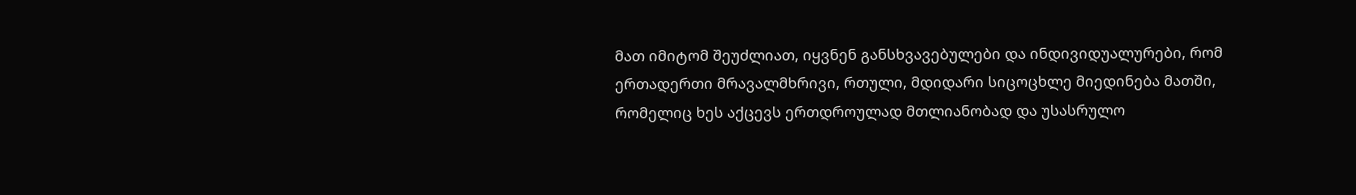მათ იმიტომ შეუძლიათ, იყვნენ განსხვავებულები და ინდივიდუალურები, რომ ერთადერთი მრავალმხრივი, რთული, მდიდარი სიცოცხლე მიედინება მათში, რომელიც ხეს აქცევს ერთდროულად მთლიანობად და უსასრულო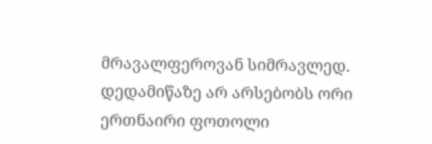მრავალფეროვან სიმრავლედ. დედამიწაზე არ არსებობს ორი ერთნაირი ფოთოლი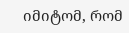იმიტომ, რომ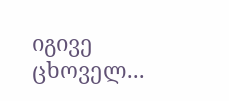იგივე ცხოველ...